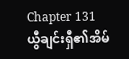Chapter 131
ယွီချင်းရှီ၏အိမ်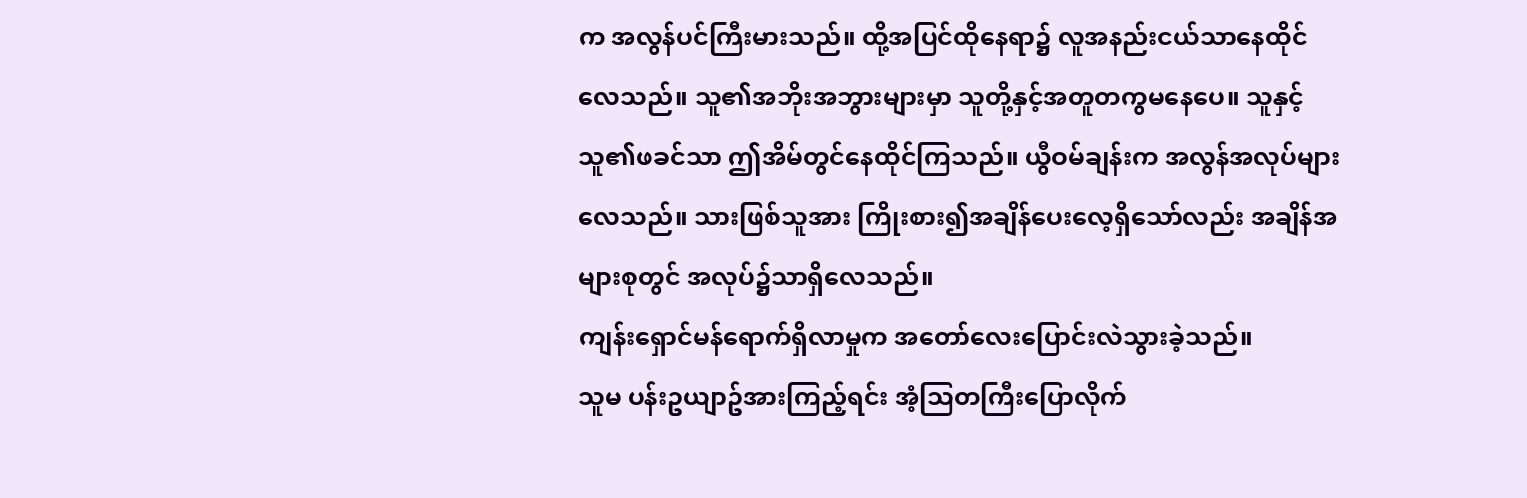က အလွန်ပင်ကြီးမားသည်။ ထို့အပြင်ထိုနေရာ၌ လူအနည်းငယ်သာနေထိုင်လေသည်။ သူ၏အဘိုးအဘွားများမှာ သူတို့နှင့်အတူတကွမနေပေ။ သူနှင့် သူ၏ဖခင်သာ ဤအိမ်တွင်နေထိုင်ကြသည်။ ယွီဝမ်ချန်းက အလွန်အလုပ်များလေသည်။ သားဖြစ်သူအား ကြိုးစား၍အချိန်ပေးလေ့ရှိသော်လည်း အချိန်အများစုတွင် အလုပ်၌သာရှိလေသည်။
ကျန်းရှောင်မန်ရောက်ရှိလာမှုက အတော်လေးပြောင်းလဲသွားခဲ့သည်။
သူမ ပန်းဥယျာဥ်အားကြည့်ရင်း အံ့သြတကြီးပြောလိုက်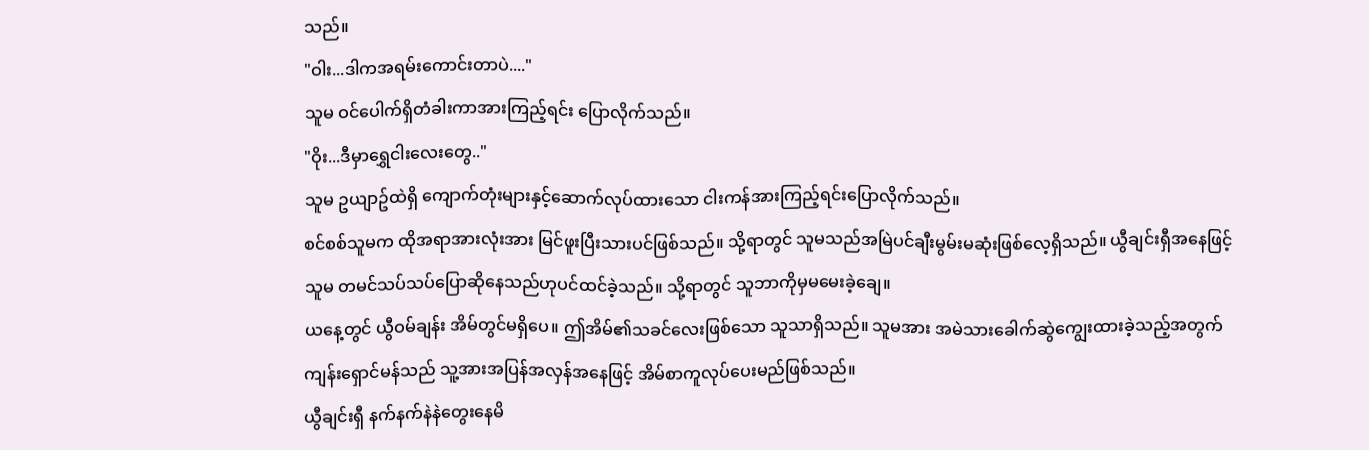သည်။
"ဝါး...ဒါကအရမ်းကောင်းတာပဲ...."
သူမ ဝင်ပေါက်ရှိတံခါးကာအားကြည့်ရင်း ပြောလိုက်သည်။
"ဝိုး...ဒီမှာရွှေငါးလေးတွေ.."
သူမ ဥယျာဥ်ထဲရှိ ကျောက်တုံးများနှင့်ဆောက်လုပ်ထားသော ငါးကန်အားကြည့်ရင်းပြောလိုက်သည်။
စင်စစ်သူမက ထိုအရာအားလုံးအား မြင်ဖူးပြီးသားပင်ဖြစ်သည်။ သို့ရာတွင် သူမသည်အမြဲပင်ချီးမွမ်းမဆုံးဖြစ်လေ့ရှိသည်။ ယွီချင်းရှီအနေဖြင့် သူမ တမင်သပ်သပ်ပြောဆိုနေသည်ဟုပင်ထင်ခဲ့သည်။ သို့ရာတွင် သူဘာကိုမှမမေးခဲ့ချေ။
ယနေ့တွင် ယွီဝမ်ချန်း အိမ်တွင်မရှိပေ။ ဤအိမ်၏သခင်လေးဖြစ်သော သူသာရှိသည်။ သူမအား အမဲသားခေါက်ဆွဲကျွေးထားခဲ့သည့်အတွက် ကျန်းရှောင်မန်သည် သူ့အားအပြန်အလှန်အနေဖြင့် အိမ်စာကူလုပ်ပေးမည်ဖြစ်သည်။
ယွီချင်းရှီ နက်နက်နဲနဲတွေးနေမိ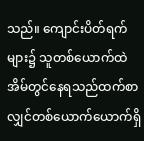သည်။ ကျောင်းပိတ်ရက်များ၌ သူတစ်ယောက်ထဲအိမ်တွင်နေရသည်ထက်စာလျှင်တစ်ယောက်ယောက်ရှိ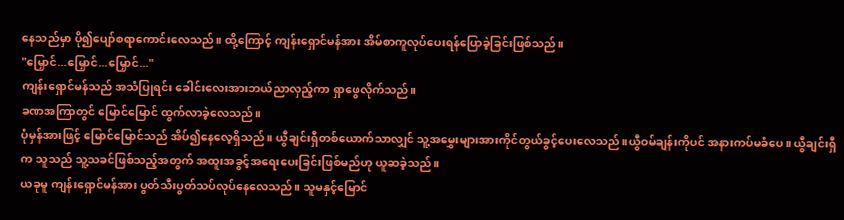နေသည်မှာ ပို၍ပျော်စရာကောင်းလေသည်။ ထို့ကြောင့် ကျန်းရှောင်မန်အား အိမ်စာကူလုပ်ပေးရန်ပြောခဲ့ခြင်းဖြစ်သည်။
"မြှောင်...မြှောင်...မြှောင်..."
ကျန်းရှောင်မန်သည် အသံပြုရင်း ခေါင်းလေးအားဘယ်ညာလှည့်ကာ ရှာဖွေလိုက်သည်။
ခဏအကြာတွင် မြောင်မြောင် ထွက်လာခဲ့လေသည်။
ပုံမှန်အားဖြင့် မြောင်မြောင်သည် အိပ်၍နေလေ့ရှိသည်။ ယွီချင်းရှီတစ်ယောက်သာလျှင် သူ့အမွှေးများအားကိုင်တွယ်ခွင့်ပေးလေသည်။ယွီဝမ်ချန်းကိုပင် အနားကပ်မခံပေ။ ယွီချင်းရှီက သူသည် သူ့သခင်ဖြစ်သည့်အတွက် အထူးအခွင့်အရေးပေးခြင်းဖြစ်မည်ဟု ယူဆခဲ့သည်။
ယခုမူ ကျန်းရှောင်မန်အား ပွတ်သီးပွတ်သပ်လုပ်နေလေသည်။ သူမနှင့်မြောင်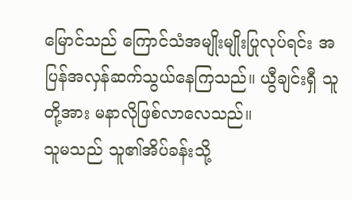မြောင်သည် ကြောင်သံအမျိုးမျိုးပြုလုပ်ရင်း အပြန်အလှန်ဆက်သွယ်နေကြသည်။ ယွီချင်းရှီ သူတို့အား မနာလိုဖြစ်လာလေသည်။
သူမသည် သူ၏အိပ်ခန်းသို့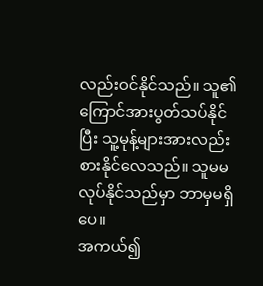လည်းဝင်နိုင်သည်။ သူ၏ကြောင်အားပွတ်သပ်နိုင်ပြီး သူ့မုန့်များအားလည်းစားနိုင်လေသည်။ သူမမလုပ်နိုင်သည်မှာ ဘာမှမရှိပေ။
အကယ်၍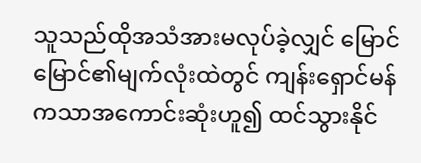သူသည်ထိုအသံအားမလုပ်ခဲ့လျှင် မြောင်မြောင်၏မျက်လုံးထဲတွင် ကျန်းရှောင်မန်ကသာအကောင်းဆုံးဟူ၍ ထင်သွားနိုင်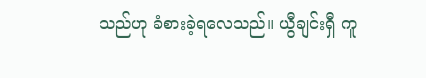သည်ဟု ခံစားခဲ့ရလေသည်။ ယွီချင်းရှီ ကူ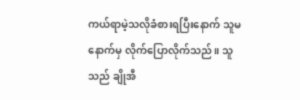ကယ်ရာမဲ့သလိုခံစားရပြီးနောက် သူမနောက်မှ လိုက်ပြောလိုက်သည်။ သူသည် ချိုအီ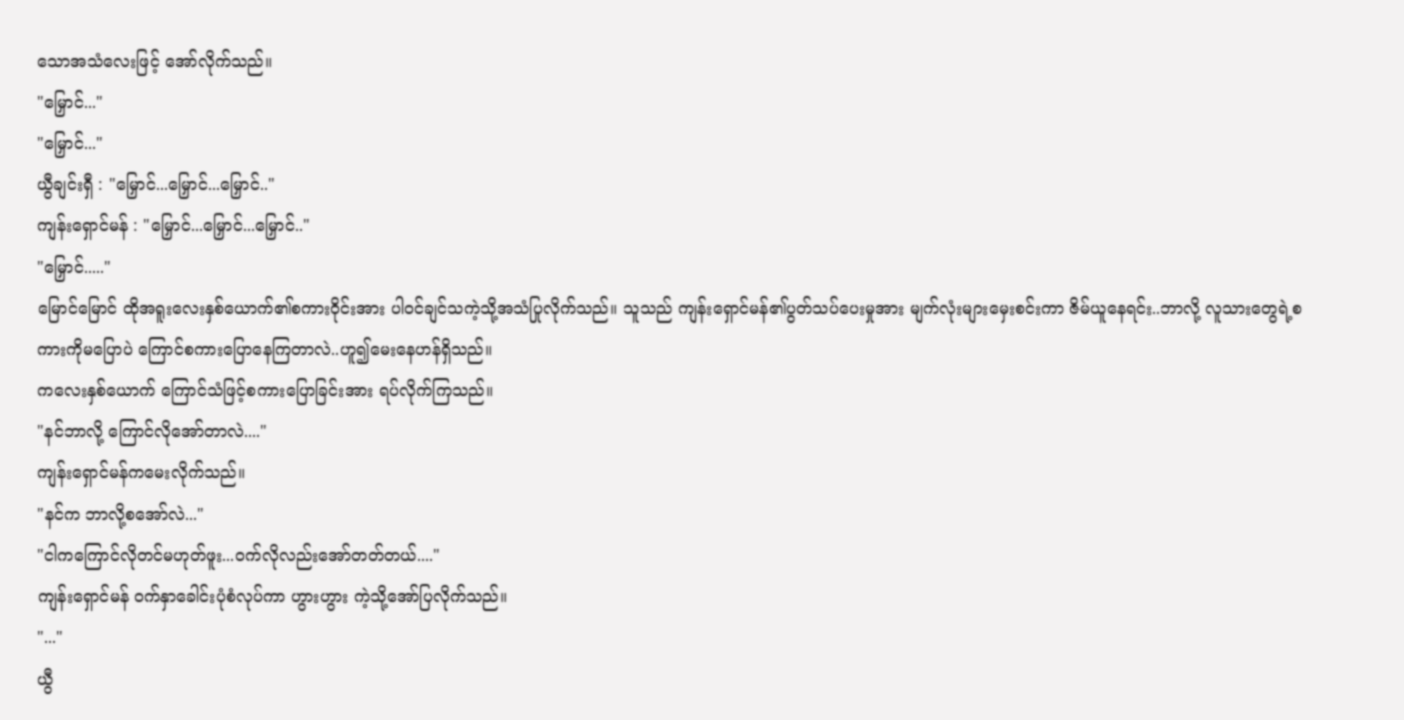သောအသံလေးဖြင့် အော်လိုက်သည်။
"မြှောင်..."
"မြှောင်..."
ယွီချင်းရှီ : "မြှောင်...မြှောင်...မြှောင်.."
ကျန်းရှောင်မန် : "မြှောင်...မြှောင်...မြှောင်.."
"မြှောင်....."
မြောင်မြောင် ထိုအရူးလေးနှစ်ယောက်၏စကားဝိုင်းအား ပါဝင်ချင်သကဲ့သို့အသံပြုလိုက်သည်။ သူသည် ကျန်းရှောင်မန်၏ပွတ်သပ်ပေးမှုအား မျက်လုံးများမှေးစင်းကာ ဇိမ်ယူနေရင်း..ဘာလို့ လူသားတွေရဲ့စကားကိုမပြောပဲ ကြောင်စကားပြောနေကြတာလဲ..ဟူ၍မေးနေဟန်ရှိသည်။
ကလေးနှစ်ယောက် ကြောင်သံဖြင့်စကားပြောခြင်းအား ရပ်လိုက်ကြသည်။
"နင်ဘာလို့ ကြောင်လိုအော်တာလဲ...."
ကျန်းရှောင်မန်ကမေးလိုက်သည်။
"နင်က ဘာလို့စအော်လဲ..."
"ငါကကြောင်လိုတင်မဟုတ်ဖူး...ဝက်လိုလည်းအော်တတ်တယ်...."
ကျန်းရှောင်မန် ဝက်နှာခေါင်းပုံစံလုပ်ကာ ဟွားဟွား ကဲ့သို့အော်ပြလိုက်သည်။
"..."
ယွီ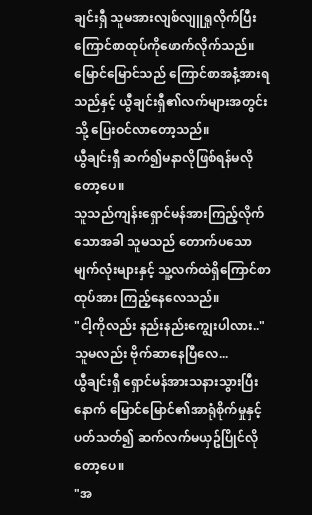ချင်းရှီ သူမအားလျစ်လျူရှုလိုက်ပြီး ကြောင်စာထုပ်ကိုဖောက်လိုက်သည်။ မြောင်မြောင်သည် ကြောင်စာအနံ့အားရသည်နှင့် ယွီချင်းရှီ၏လက်များအတွင်းသို့ ပြေးဝင်လာတော့သည်။
ယွီချင်းရှီ ဆက်၍မနာလိုဖြစ်ရန်မလိုတော့ပေ။
သူသည်ကျန်းရှောင်မန်အားကြည့်လိုက်သောအခါ သူမသည် တောက်ပသောမျက်လုံးများနှင့် သူ့လက်ထဲရှိကြောင်စာထုပ်အား ကြည့်နေလေသည်။
"ငါ့ကိုလည်း နည်းနည်းကျွေးပါလား.."
သူမလည်း ဗိုက်ဆာနေပြီလေ...
ယွီချင်းရှီ ရှောင်မန်အားသနားသွားပြီးနောက် မြောင်မြောင်၏အာရုံစိုက်မှုနှင့်ပတ်သတ်၍ ဆက်လက်မယှဥ်ပြိုင်လိုတော့ပေ။
"အ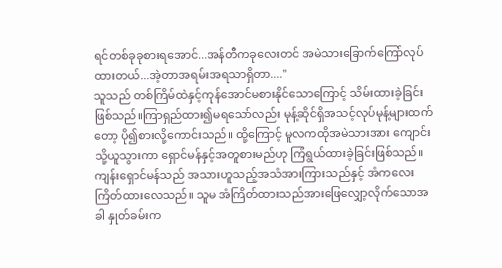ရင်တစ်ခုခုစားရအောင်...အန်တီကခုလေးတင် အမဲသားခြောက်ကြော်လုပ်ထားတယ်...အဲ့တာအရမ်းအရသာရှိတာ...."
သူသည် တစ်ကြိမ်ထဲနှင့်ကုန်အောင်မစားနိုင်သောကြောင့် သိမ်းထားခဲ့ခြင်းဖြစ်သည်။ကြာရှည်ထား၍မရသော်လည်း မုန့်ဆိုင်ရှိအသင့်လုပ်မုန့်များထက်တော့ ပို၍စားလို့ကောင်းသည်။ ထို့ကြောင့် မူလကထိုအမဲသားအား ကျောင်းသို့ယူသွားကာ ရှောင်မန်နှင့်အတူစားမည်ဟု ကြံရွယ်ထားခဲ့ခြင်းဖြစ်သည်။
ကျန်းရှောင်မန်သည် အသားဟူသည့်အသံအားကြားသည်နှင့် အံကလေးကြိတ်ထားလေသည်။ သူမ အံကြိတ်ထားသည်အားဖြေလျှော့လိုက်သောအခါ နှုတ်ခမ်းက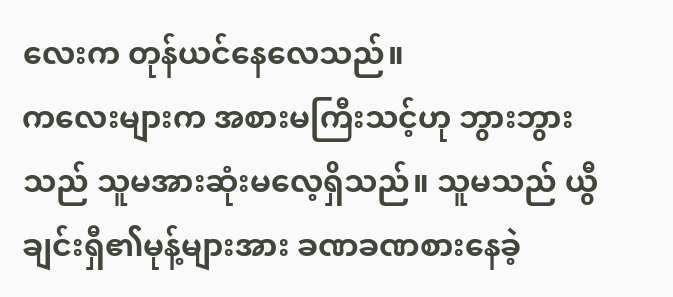လေးက တုန်ယင်နေလေသည်။
ကလေးများက အစားမကြီးသင့်ဟု ဘွားဘွားသည် သူမအားဆုံးမလေ့ရှိသည်။ သူမသည် ယွီချင်းရှီ၏မုန့်များအား ခဏခဏစားနေခဲ့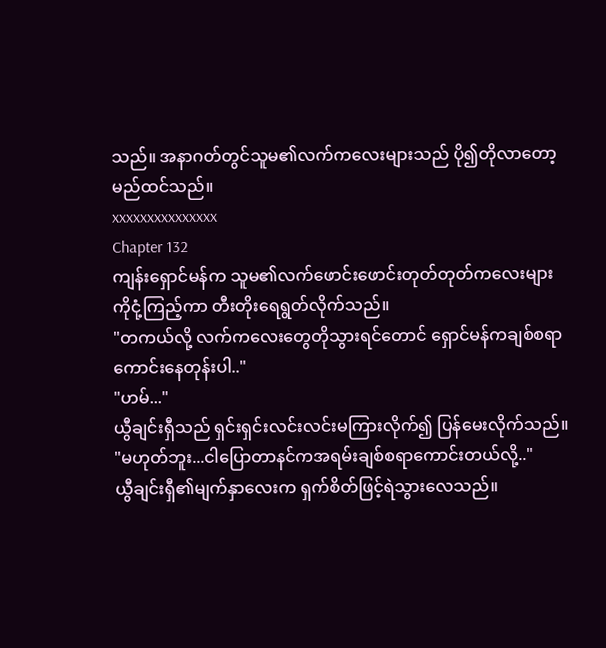သည်။ အနာဂတ်တွင်သူမ၏လက်ကလေးများသည် ပို၍တိုလာတော့မည်ထင်သည်။
xxxxxxxxxxxxxxx
Chapter 132
ကျန်းရှောင်မန်က သူမ၏လက်ဖောင်းဖောင်းတုတ်တုတ်ကလေးများကိုငုံ့ကြည့်ကာ တီးတိုးရေရွတ်လိုက်သည်။
"တကယ်လို့ လက်ကလေးတွေတိုသွားရင်တောင် ရှောင်မန်ကချစ်စရာကောင်းနေတုန်းပါ.."
"ဟမ်..."
ယွီချင်းရှီသည် ရှင်းရှင်းလင်းလင်းမကြားလိုက်၍ ပြန်မေးလိုက်သည်။
"မဟုတ်ဘူး...ငါပြောတာနင်ကအရမ်းချစ်စရာကောင်းတယ်လို့.."
ယွီချင်းရှီ၏မျက်နှာလေးက ရှက်စိတ်ဖြင့်ရဲသွားလေသည်။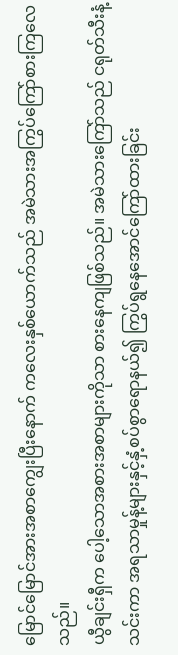မြောင်မြောင်အားအစာကျွေးပြီးနောက် ကလေးနှစ်ယောက်သည် အမဲသားအကြွပ်ကြော်စားကြလေသည်။
ယွီချင်းရှီက ပေါ့သောအစားအစာများကိုသာ စားနေကျဖြစ်သည်။ အမဲသားကြော်သည် ငရုတ်သီးနံ့သင်းကာ အရသာမှုန့်များနှင့်နှံ့စပ်စွာရောနယ်၍ ကြွပ်ရွနေအောင်ကြော်ထားခြင်း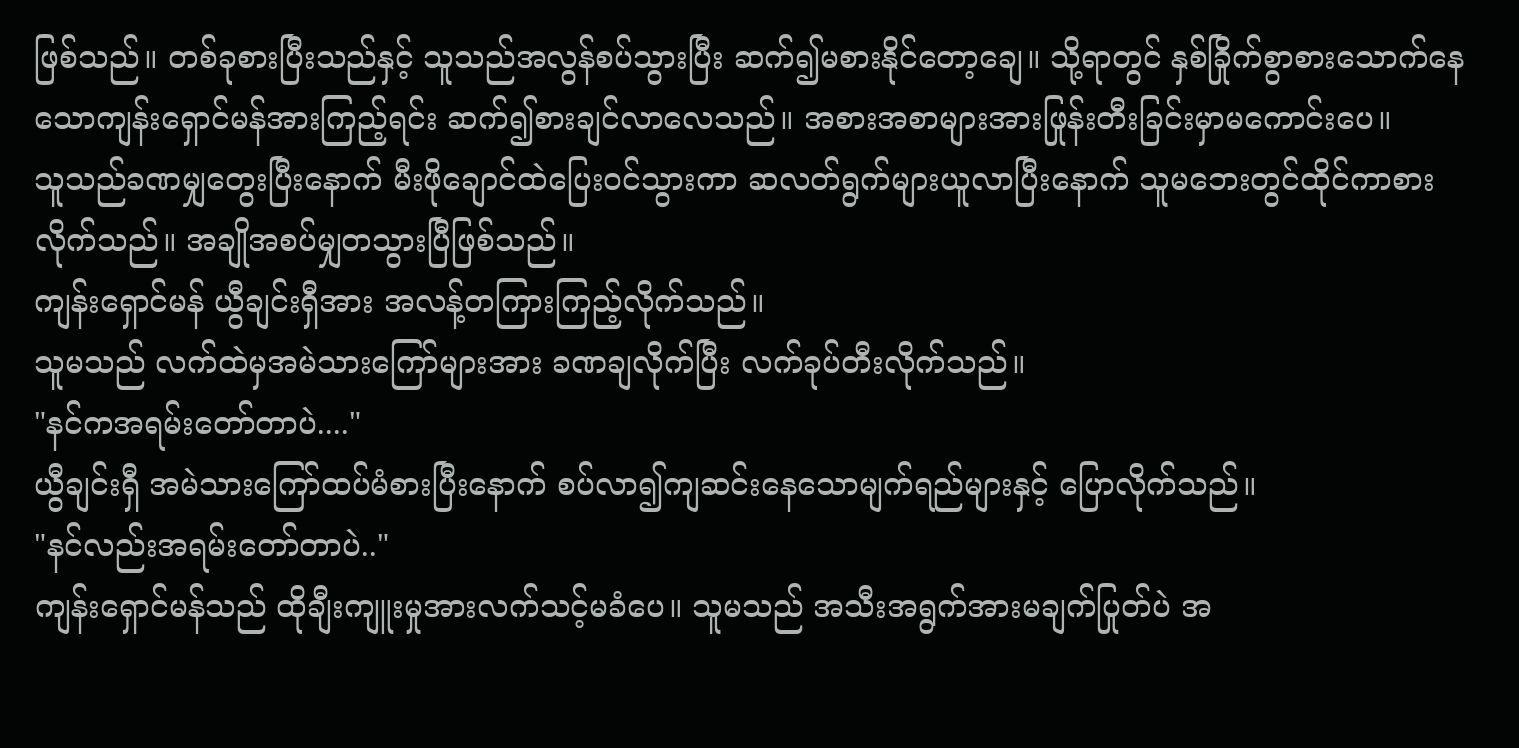ဖြစ်သည်။ တစ်ခုစားပြီးသည်နှင့် သူသည်အလွန်စပ်သွားပြီး ဆက်၍မစားနိုင်တော့ချေ။ သို့ရာတွင် နှစ်ခြိုက်စွာစားသောက်နေသောကျန်းရှောင်မန်အားကြည့်ရင်း ဆက်၍စားချင်လာလေသည်။ အစားအစာများအားဖြုန်းတီးခြင်းမှာမကောင်းပေ။
သူသည်ခဏမျှတွေးပြီးနောက် မီးဖိုချောင်ထဲပြေးဝင်သွားကာ ဆလတ်ရွက်များယူလာပြီးနောက် သူမဘေးတွင်ထိုင်ကာစားလိုက်သည်။ အချိုအစပ်မျှတသွားပြီဖြစ်သည်။
ကျန်းရှောင်မန် ယွီချင်းရှီအား အလန့်တကြားကြည့်လိုက်သည်။
သူမသည် လက်ထဲမှအမဲသားကြော်များအား ခဏချလိုက်ပြီး လက်ခုပ်တီးလိုက်သည်။
"နင်ကအရမ်းတော်တာပဲ...."
ယွီချင်းရှီ အမဲသားကြော်ထပ်မံစားပြီးနောက် စပ်လာ၍ကျဆင်းနေသောမျက်ရည်များနှင့် ပြောလိုက်သည်။
"နင်လည်းအရမ်းတော်တာပဲ.."
ကျန်းရှောင်မန်သည် ထိုချီးကျူးမှုအားလက်သင့်မခံပေ။ သူမသည် အသီးအရွက်အားမချက်ပြုတ်ပဲ အ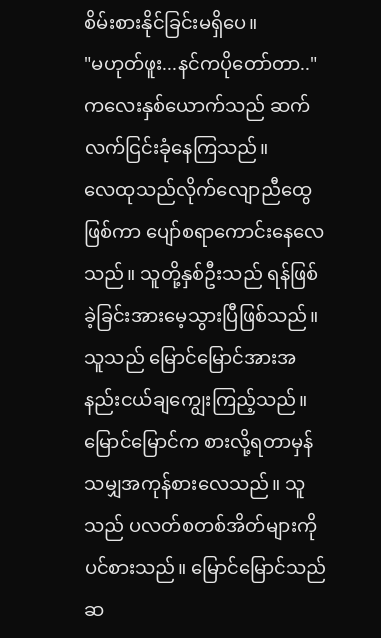စိမ်းစားနိုင်ခြင်းမရှိပေ။
"မဟုတ်ဖူး...နင်ကပိုတော်တာ.."
ကလေးနှစ်ယောက်သည် ဆက်လက်ငြင်းခုံနေကြသည်။
လေထုသည်လိုက်လျောညီထွေဖြစ်ကာ ပျော်စရာကောင်းနေလေသည်။ သူတို့နှစ်ဦးသည် ရန်ဖြစ်ခဲ့ခြင်းအားမေ့သွားပြီဖြစ်သည်။
သူသည် မြောင်မြောင်အားအနည်းငယ်ချကျွေးကြည့်သည်။ မြောင်မြောင်က စားလို့ရတာမှန်သမျှအကုန်စားလေသည်။ သူသည် ပလတ်စတစ်အိတ်များကိုပင်စားသည်။ မြောင်မြောင်သည် ဆ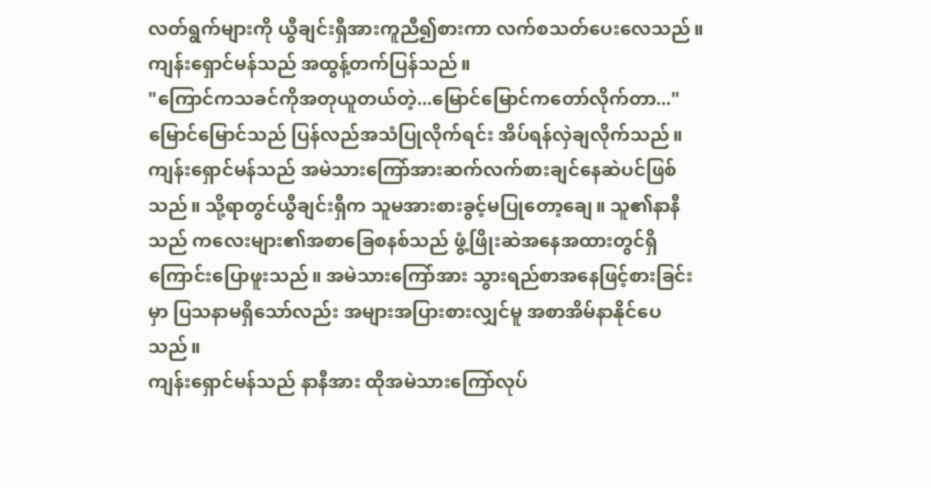လတ်ရွက်များကို ယွီချင်းရှီအားကူညီ၍စားကာ လက်စသတ်ပေးလေသည်။
ကျန်းရှောင်မန်သည် အထွန့်တက်ပြန်သည်။
"ကြောင်ကသခင်ကိုအတုယူတယ်တဲ့...မြောင်မြောင်ကတော်လိုက်တာ..."
မြောင်မြောင်သည် ပြန်လည်အသံပြုလိုက်ရင်း အိပ်ရန်လှဲချလိုက်သည်။
ကျန်းရှောင်မန်သည် အမဲသားကြော်အားဆက်လက်စားချင်နေဆဲပင်ဖြစ်သည်။ သို့ရာတွင်ယွီချင်းရှီက သူမအားစားခွင့်မပြုတော့ချေ။ သူ၏နာနီသည် ကလေးများ၏အစာခြေစနစ်သည် ဖွံ့ဖြိုးဆဲအနေအထားတွင်ရှိကြောင်းပြောဖူးသည်။ အမဲသားကြော်အား သွားရည်စာအနေဖြင့်စားခြင်းမှာ ပြသနာမရှိသော်လည်း အများအပြားစားလျှင်မူ အစာအိမ်နာနိုင်ပေသည်။
ကျန်းရှောင်မန်သည် နာနီအား ထိုအမဲသားကြော်လုပ်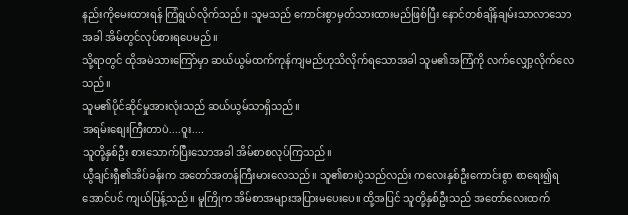နည်းကိုမေးထားရန် ကြံရွယ်လိုက်သည်။ သူမသည် ကောင်းစွာမှတ်သားထားမည်ဖြစ်ပြီး နောင်တစ်ချိန်ချမ်းသာလာသောအခါ အိမ်တွင်လုပ်စားရပေမည်။
သို့ရာတွင် ထိုအမဲသားကြော်မှာ ဆယ်ယွမ်ထက်ကုန်ကျမည်ဟုသိလိုက်ရသောအခါ သူမ၏အကြံကို လက်လျှော့လိုက်လေသည်။
သူမ၏ပိုင်ဆိုင်မှုအားလုံးသည် ဆယ်ယွမ်သာရှိသည်။
အရမ်းစျေးကြီးတာပဲ....ဝူး....
သူတို့နှစ်ဦး စားသောက်ပြီးသောအခါ အိမ်စာစလုပ်ကြသည်။
ယွီချင်းရှီ၏အိပ်ခန်းက အတော်အတန်ကြီးမားလေသည်။ သူ၏စားပွဲသည်လည်း ကလေးနှစ်ဦးကောင်းစွာ စာရေး၍ရအောင်ပင် ကျယ်ပြန့်သည်။ မူကြိုက အိမ်စာအများအပြားမပေးပေ။ ထို့အပြင် သူတို့နှစ်ဦးသည် အတော်လေးထက်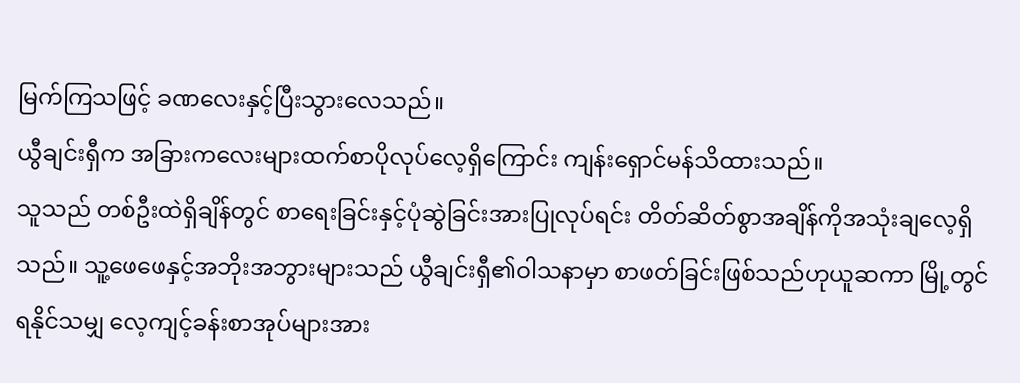မြက်ကြသဖြင့် ခဏလေးနှင့်ပြီးသွားလေသည်။
ယွီချင်းရှီက အခြားကလေးများထက်စာပိုလုပ်လေ့ရှိကြောင်း ကျန်းရှောင်မန်သိထားသည်။
သူသည် တစ်ဦးထဲရှိချိန်တွင် စာရေးခြင်းနှင့်ပုံဆွဲခြင်းအားပြုလုပ်ရင်း တိတ်ဆိတ်စွာအချိန်ကိုအသုံးချလေ့ရှိသည်။ သူ့ဖေဖေနှင့်အဘိုးအဘွားများသည် ယွီချင်းရှီ၏ဝါသနာမှာ စာဖတ်ခြင်းဖြစ်သည်ဟုယူဆကာ မြို့တွင်ရနိုင်သမျှ လေ့ကျင့်ခန်းစာအုပ်များအား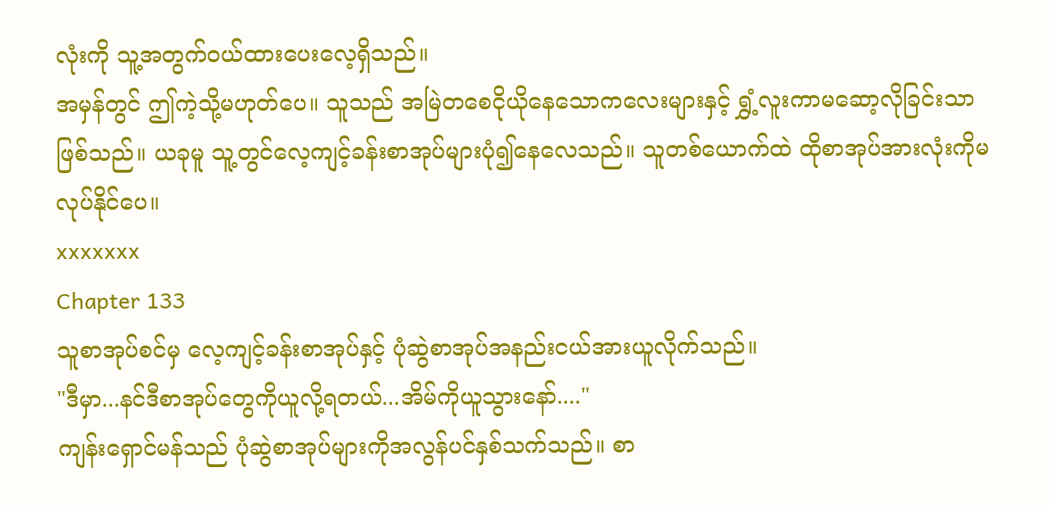လုံးကို သူ့အတွက်ဝယ်ထားပေးလေ့ရှိသည်။
အမှန်တွင် ဤကဲ့သို့မဟုတ်ပေ။ သူသည် အမြဲတစေငိုယိုနေသောကလေးများနှင့် ရွှံ့လူးကာမဆော့လိုခြင်းသာဖြစ်သည်။ ယခုမူ သူ့တွင်လေ့ကျင့်ခန်းစာအုပ်များပုံ၍နေလေသည်။ သူတစ်ယောက်ထဲ ထိုစာအုပ်အားလုံးကိုမလုပ်နိုင်ပေ။
xxxxxxx
Chapter 133
သူစာအုပ်စင်မှ လေ့ကျင့်ခန်းစာအုပ်နှင့် ပုံဆွဲစာအုပ်အနည်းငယ်အားယူလိုက်သည်။
"ဒီမှာ...နင်ဒီစာအုပ်တွေကိုယူလို့ရတယ်...အိမ်ကိုယူသွားနော်...."
ကျန်းရှောင်မန်သည် ပုံဆွဲစာအုပ်များကိုအလွန်ပင်နှစ်သက်သည်။ စာ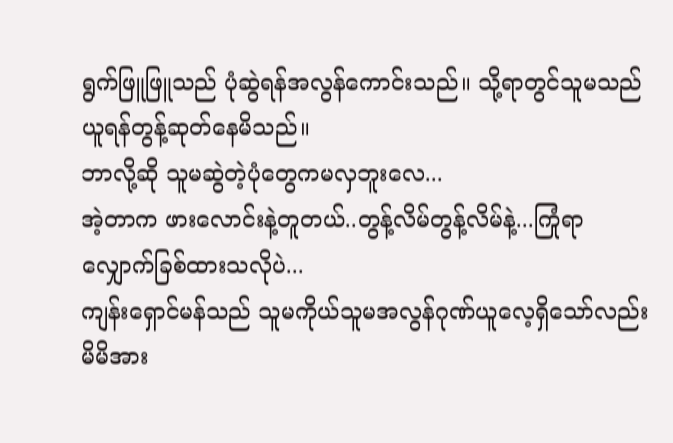ရွက်ဖြူဖြူသည် ပုံဆွဲရန်အလွန်ကောင်းသည်။ သို့ရာတွင်သူမသည် ယူရန်တွန့်ဆုတ်နေမိသည်။
ဘာလို့ဆို သူမဆွဲတဲ့ပုံတွေကမလှဘူးလေ...
အဲ့တာက ဖားလောင်းနဲ့တူတယ်..တွန့်လိမ်တွန့်လိမ်နဲ့...ကြုံရာလျှောက်ခြစ်ထားသလိုပဲ...
ကျန်းရှောင်မန်သည် သူမကိုယ်သူမအလွန်ဂုဏ်ယူလေ့ရှိသော်လည်း မိမိအား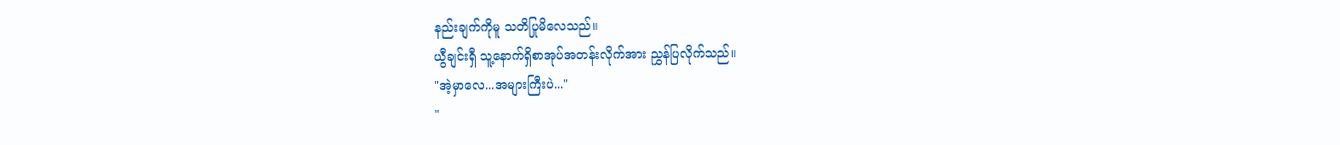နည်းချက်ကိုမူ သတိပြုမိလေသည်။
ယွီချင်းရှီ သူ့နောက်ရှိစာအုပ်အတန်းလိုက်အား ညွှန်ပြလိုက်သည်။
"အဲ့မှာလေ...အများကြီးပဲ..."
"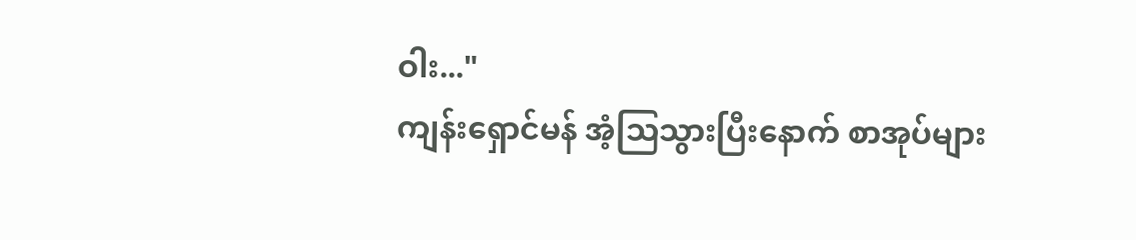ဝါး..."
ကျန်းရှောင်မန် အံ့သြသွားပြီးနောက် စာအုပ်များ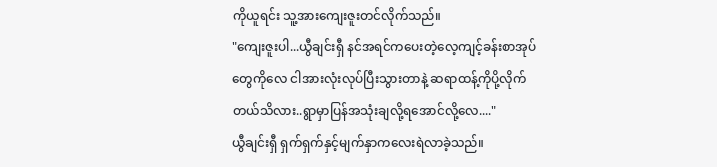ကိုယူရင်း သူ့အားကျေးဇူးတင်လိုက်သည်။
"ကျေးဇူးပါ...ယွီချင်းရှီ နင်အရင်ကပေးတဲ့လေ့ကျင့်ခန်းစာအုပ်တွေကိုလေ ငါအားလုံးလုပ်ပြီးသွားတာနဲ့ ဆရာထန့်ကိုပို့လိုက်တယ်သိလား..ရွာမှာပြန်အသုံးချလို့ရအောင်လို့လေ...."
ယွီချင်းရှီ ရှက်ရှက်နှင့်မျက်နှာကလေးရဲလာခဲ့သည်။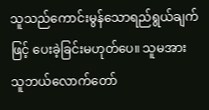သူသည်ကောင်းမွန်သောရည်ရွယ်ချက်ဖြင့် ပေးခဲ့ခြင်းမဟုတ်ပေ။ သူမအား သူဘယ်လောက်တော်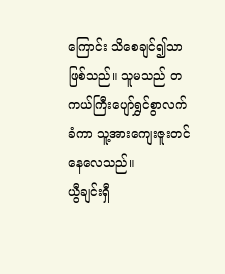ကြောင်း သိစေချင်၍သာဖြစ်သည်။ သူမသည် တကယ်ကြီးပျော်ရွှင်စွာလက်ခံကာ သူ့အားကျေးဇူးတင်နေလေသည်။
ယွီချင်းရှီ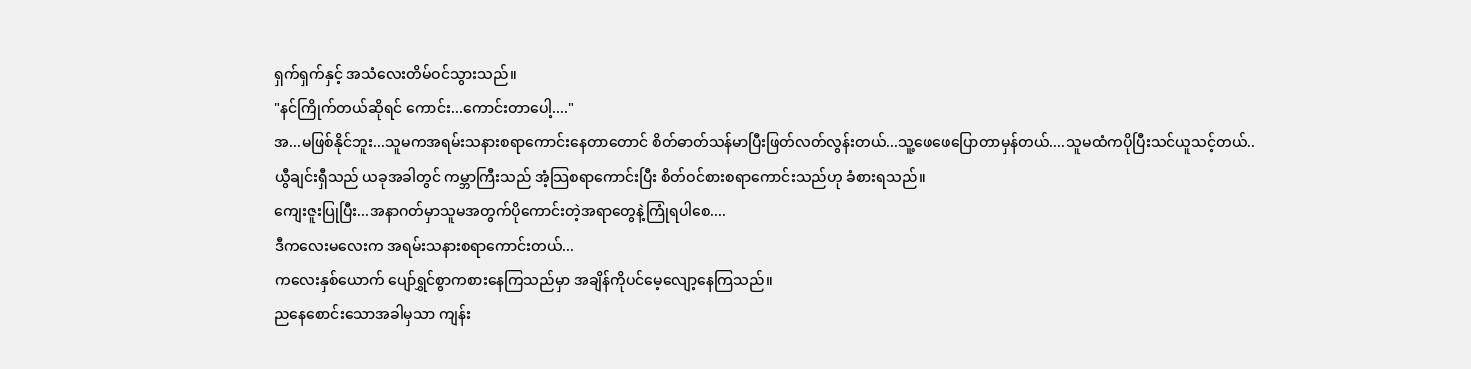ရှက်ရှက်နှင့် အသံလေးတိမ်ဝင်သွားသည်။
"နင်ကြိုက်တယ်ဆိုရင် ကောင်း...ကောင်းတာပေါ့...."
အ...မဖြစ်နိုင်ဘူး...သူမကအရမ်းသနားစရာကောင်းနေတာတောင် စိတ်ဓာတ်သန်မာပြီးဖြတ်လတ်လွန်းတယ်...သူ့ဖေဖေပြောတာမှန်တယ်....သူမထံကပိုပြီးသင်ယူသင့်တယ်..
ယွီချင်းရှီသည် ယခုအခါတွင် ကမ္ဘာကြီးသည် အံ့သြစရာကောင်းပြီး စိတ်ဝင်စားစရာကောင်းသည်ဟု ခံစားရသည်။
ကျေးဇူးပြုပြီး...အနာဂတ်မှာသူမအတွက်ပိုကောင်းတဲ့အရာတွေနဲ့ကြုံရပါစေ....
ဒီကလေးမလေးက အရမ်းသနားစရာကောင်းတယ်...
ကလေးနှစ်ယောက် ပျော်ရွှင်စွာကစားနေကြသည်မှာ အချိန်ကိုပင်မေ့လျော့နေကြသည်။
ညနေစောင်းသောအခါမှသာ ကျန်း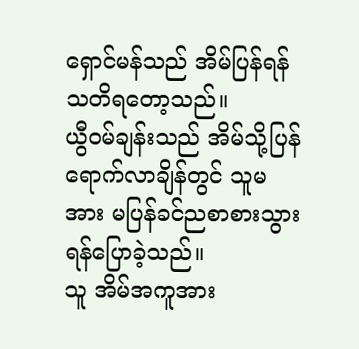ရှောင်မန်သည် အိမ်ပြန်ရန်သတိရတော့သည်။
ယွီဝမ်ချန်းသည် အိမ်သို့ပြန်ရောက်လာချိန်တွင် သူမအား မပြန်ခင်ညစာစားသွားရန်ပြောခဲ့သည်။
သူ အိမ်အကူအား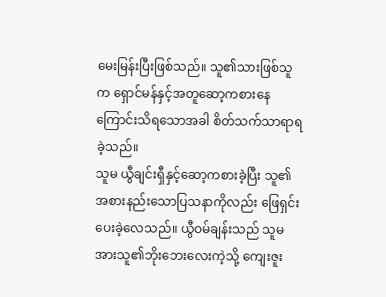မေးမြန်းပြီးဖြစ်သည်။ သူ၏သားဖြစ်သူက ရှောင်မန်နှင့်အတူဆော့ကစားနေကြောင်းသိရသောအခါ စိတ်သက်သာရာရခဲ့သည်။
သူမ ယွီချင်းရှီနှင့်ဆော့ကစားခဲ့ပြီး သူ၏အစားနည်းသောပြသနာကိုလည်း ဖြေရှင်းပေးခဲ့လေသည်။ ယွီဝမ်ချန်းသည် သူမအားသူ၏ဘိုးဘေးလေးကဲ့သို့ ကျေးဇူး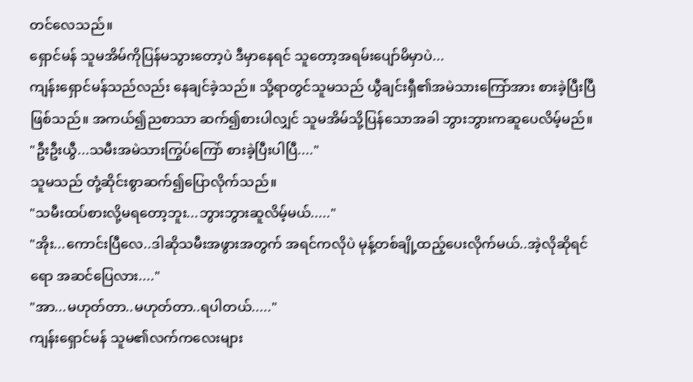တင်လေသည်။
ရှောင်မန် သူမအိမ်ကိုပြန်မသွားတော့ပဲ ဒီမှာနေရင် သူတော့အရမ်းပျော်မိမှာပဲ...
ကျန်းရှောင်မန်သည်လည်း နေချင်ခဲ့သည်။ သို့ရာတွင်သူမသည် ယွီချင်းရှီ၏အမဲသားကြော်အား စားခဲ့ပြီးပြီဖြစ်သည်။ အကယ်၍ညစာသာ ဆက်၍စားပါလျှင် သူမအိမ်သို့ပြန်သောအခါ ဘွားဘွားကဆူပေလိမ့်မည်။
"ဦးဦးယွီ...သမီးအမဲသားကြွပ်ကြော် စားခဲ့ပြီးပါပြီ...."
သူမသည် တုံ့ဆိုင်းစွာဆက်၍ပြောလိုက်သည်။
"သမီးထပ်စားလို့မရတော့ဘူး...ဘွားဘွားဆူလိမ့်မယ်....."
"အိုး...ကောင်းပြီလေ..ဒါဆိုသမီးအဖွားအတွက် အရင်ကလိုပဲ မုန့်တစ်ချို့ထည့်ပေးလိုက်မယ်..အဲ့လိုဆိုရင်ရော အဆင်ပြေလား...."
"အာ...မဟုတ်တာ..မဟုတ်တာ..ရပါတယ်....."
ကျန်းရှောင်မန် သူမ၏လက်ကလေးများ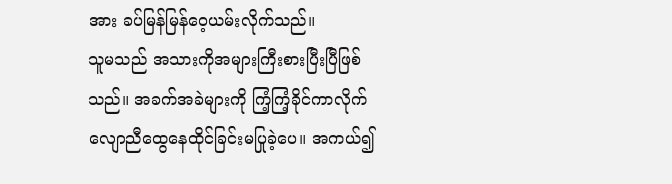အား ခပ်မြန်မြန်ဝေ့ယမ်းလိုက်သည်။
သူမသည် အသားကိုအများကြီးစားပြီးပြီဖြစ်သည်။ အခက်အခဲများကို ကြံ့ကြံ့ခိုင်ကာလိုက်လျောညီထွေနေထိုင်ခြင်းမပြုခဲ့ပေ။ အကယ်၍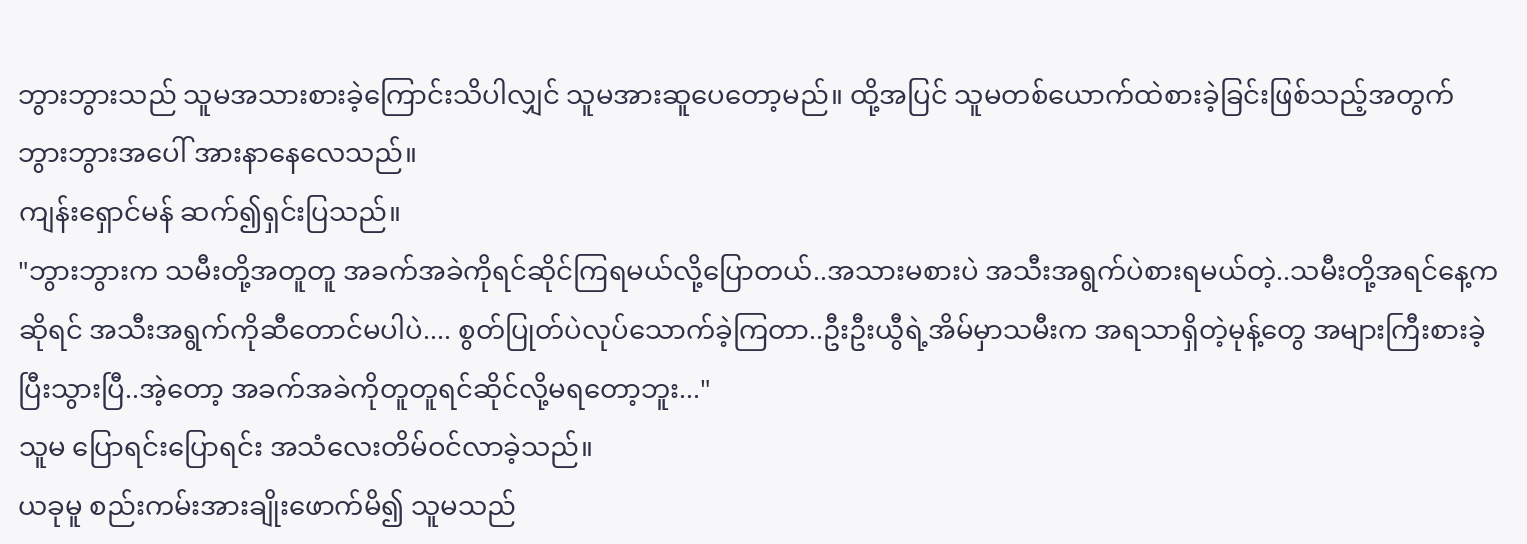ဘွားဘွားသည် သူမအသားစားခဲ့ကြောင်းသိပါလျှင် သူမအားဆူပေတော့မည်။ ထို့အပြင် သူမတစ်ယောက်ထဲစားခဲ့ခြင်းဖြစ်သည့်အတွက် ဘွားဘွားအပေါ် အားနာနေလေသည်။
ကျန်းရှောင်မန် ဆက်၍ရှင်းပြသည်။
"ဘွားဘွားက သမီးတို့အတူတူ အခက်အခဲကိုရင်ဆိုင်ကြရမယ်လို့ပြောတယ်..အသားမစားပဲ အသီးအရွက်ပဲစားရမယ်တဲ့..သမီးတို့အရင်နေ့ကဆိုရင် အသီးအရွက်ကိုဆီတောင်မပါပဲ.... စွတ်ပြုတ်ပဲလုပ်သောက်ခဲ့ကြတာ..ဦးဦးယွီရဲ့အိမ်မှာသမီးက အရသာရှိတဲ့မုန့်တွေ အများကြီးစားခဲ့ပြီးသွားပြီ..အဲ့တော့ အခက်အခဲကိုတူတူရင်ဆိုင်လို့မရတော့ဘူး..."
သူမ ပြောရင်းပြောရင်း အသံလေးတိမ်ဝင်လာခဲ့သည်။
ယခုမူ စည်းကမ်းအားချိုးဖောက်မိ၍ သူမသည်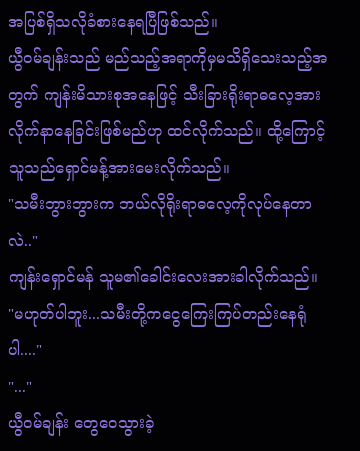အပြစ်ရှိသလိုခံစားနေရပြီဖြစ်သည်။
ယွီဝမ်ချန်းသည် မည်သည့်အရာကိုမှမသိရှိသေးသည့်အတွက် ကျန်းမိသားစုအနေဖြင့် သီးခြားရိုးရာဓလေ့အား လိုက်နာနေခြင်းဖြစ်မည်ဟု ထင်လိုက်သည်။ ထို့ကြောင့် သူသည်ရှောင်မန့်အားမေးလိုက်သည်။
"သမီးဘွားဘွားက ဘယ်လိုရိုးရာဓလေ့ကိုလုပ်နေတာလဲ.."
ကျန်းရှောင်မန် သူမ၏ခေါင်းလေးအားခါလိုက်သည်။
"မဟုတ်ပါဘူး...သမီးတို့ကငွေကြေးကြပ်တည်းနေရုံပါ...."
"..."
ယွီဝမ်ချန်း တွေဝေသွားခဲ့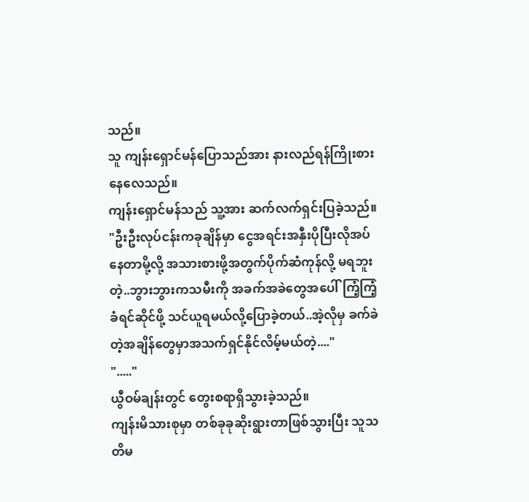သည်။
သူ ကျန်းရှောင်မန်ပြောသည်အား နားလည်ရန်ကြိုးစားနေလေသည်။
ကျန်းရှောင်မန်သည် သူ့အား ဆက်လက်ရှင်းပြခဲ့သည်။
"ဦးဦးလုပ်ငန်းကခုချိန်မှာ ငွေအရင်းအနှီးပိုပြီးလိုအပ်နေတာမို့လို့ အသားစားဖို့အတွက်ပိုက်ဆံကုန်လို့ မရဘူးတဲ့..ဘွားဘွားကသမီးကို အခက်အခဲတွေအပေါ် ကြံ့ကြံ့ခံရင်ဆိုင်ဖို့ သင်ယူရမယ်လို့ပြောခဲ့တယ်..အဲ့လိုမှ ခက်ခဲတဲ့အချိန်တွေမှာအသက်ရှင်နိုင်လိမ့်မယ်တဲ့...."
"....."
ယွီဝမ်ချန်းတွင် တွေးစရာရှိသွားခဲ့သည်။
ကျန်းမိသားစုမှာ တစ်ခုခုဆိုးရွားတာဖြစ်သွားပြီး သူသတိမ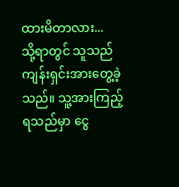ထားမိတာလား...
သို့ရာတွင် သူသည် ကျန်းရှင်းအားတွေ့ခဲ့သည်။ သူ့အားကြည့်ရသည်မှာ ငွေ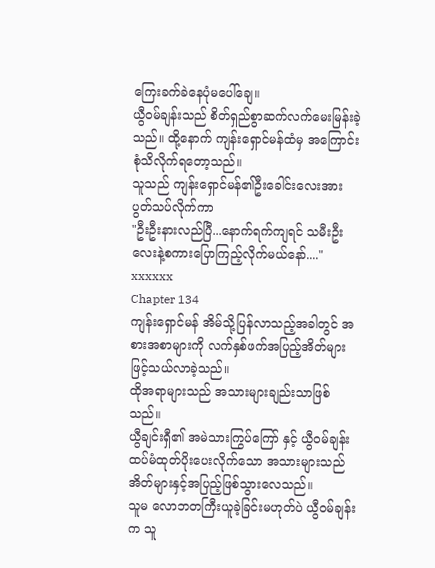ကြေးခက်ခဲနေပုံမပေါ်ချေ။
ယွီဝမ်ချန်းသည် စိတ်ရှည်စွာဆက်လက်မေးမြန်းခဲ့သည်။ ထို့နောက် ကျန်းရှောင်မန်ထံမှ အကြောင်းစုံသိလိုက်ရတော့သည်။
သူသည် ကျန်းရှောင်မန်၏ဦးခေါင်းလေးအား ပွတ်သပ်လိုက်ကာ
"ဦးဦးနားလည်ပြီ...နောက်ရက်ကျရင် သမီးဦးလေးနဲ့စကားပြောကြည့်လိုက်မယ်နော်...."
xxxxxx
Chapter 134
ကျန်းရှောင်မန် အိမ်သို့ပြန်လာသည့်အခါတွင် အစားအစာများကို လက်နှစ်ဖက်အပြည့်အိတ်များဖြင့်သယ်လာခဲ့သည်။
ထိုအရာများသည် အသားများချည်းသာဖြစ်သည်။
ယွီချင်းရှီ၏ အမဲသားကြွပ်ကြော် နှင့် ယွီဝမ်ချန်းထပ်မံထုတ်ပိုးပေးလိုက်သော အသားများသည် အိတ်များနှင့်အပြည့်ဖြစ်သွားလေသည်။
သူမ လောဘတကြီးယူခဲ့ခြင်းမဟုတ်ပဲ ယွီဝမ်ချန်းက သူ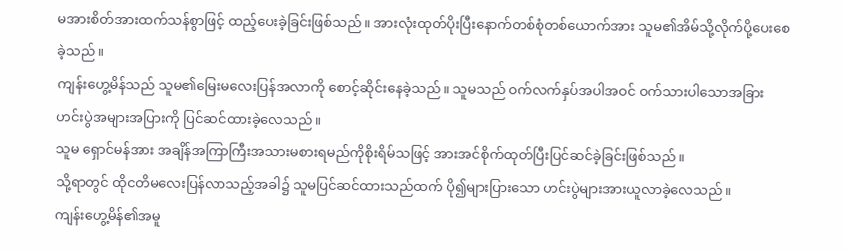မအားစိတ်အားထက်သန်စွာဖြင့် ထည့်ပေးခဲ့ခြင်းဖြစ်သည်။ အားလုံးထုတ်ပိုးပြီးနောက်တစ်စုံတစ်ယောက်အား သူမ၏အိမ်သို့လိုက်ပို့ပေးစေခဲ့သည်။
ကျန်းဟွေ့မိန်သည် သူမ၏မြေးမလေးပြန်အလာကို စောင့်ဆိုင်းနေခဲ့သည်။ သူမသည် ဝက်လက်နှပ်အပါအဝင် ဝက်သားပါသောအခြားဟင်းပွဲအများအပြားကို ပြင်ဆင်ထားခဲ့လေသည်။
သူမ ရှောင်မန်အား အချိန်အကြာကြီးအသားမစားရမည်ကိုစိုးရိမ်သဖြင့် အားအင်စိုက်ထုတ်ပြီးပြင်ဆင်ခဲ့ခြင်းဖြစ်သည်။
သို့ရာတွင် ထိုငတိမလေးပြန်လာသည့်အခါ၌ သူမပြင်ဆင်ထားသည်ထက် ပို၍များပြားသော ဟင်းပွဲများအားယူလာခဲ့လေသည်။
ကျန်းဟွေ့မိန်၏အမူ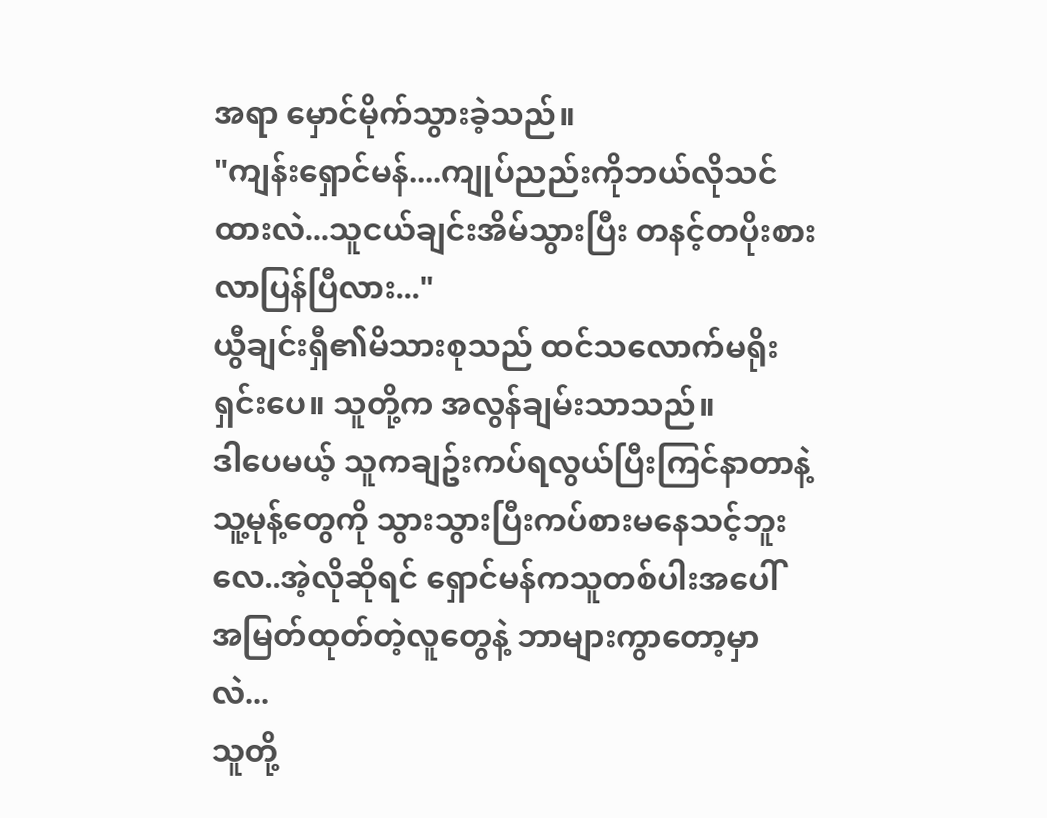အရာ မှောင်မိုက်သွားခဲ့သည်။
"ကျန်းရှောင်မန်....ကျုပ်ညည်းကိုဘယ်လိုသင်ထားလဲ...သူငယ်ချင်းအိမ်သွားပြီး တနင့်တပိုးစားလာပြန်ပြီလား..."
ယွီချင်းရှီ၏မိသားစုသည် ထင်သလောက်မရိုးရှင်းပေ။ သူတို့က အလွန်ချမ်းသာသည်။
ဒါပေမယ့် သူကချဥ်းကပ်ရလွယ်ပြီးကြင်နာတာနဲ့ သူ့မုန့်တွေကို သွားသွားပြီးကပ်စားမနေသင့်ဘူးလေ..အဲ့လိုဆိုရင် ရှောင်မန်ကသူတစ်ပါးအပေါ် အမြတ်ထုတ်တဲ့လူတွေနဲ့ ဘာများကွာတော့မှာလဲ...
သူတို့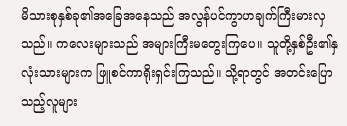မိသားစုနှစ်ခု၏အခြေအနေသည် အလွန်ပင်ကွာဟချက်ကြီးမားလှသည်။ ကလေးများသည် အများကြီးမတွေးကြပေ။ သူတို့နှစ်ဦး၏နှလုံးသားများက ဖြူစင်ကာရိုးရှင်းကြသည်။ သို့ရာတွင် အတင်းပြောသည့်လူများ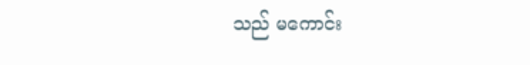သည် မကောင်း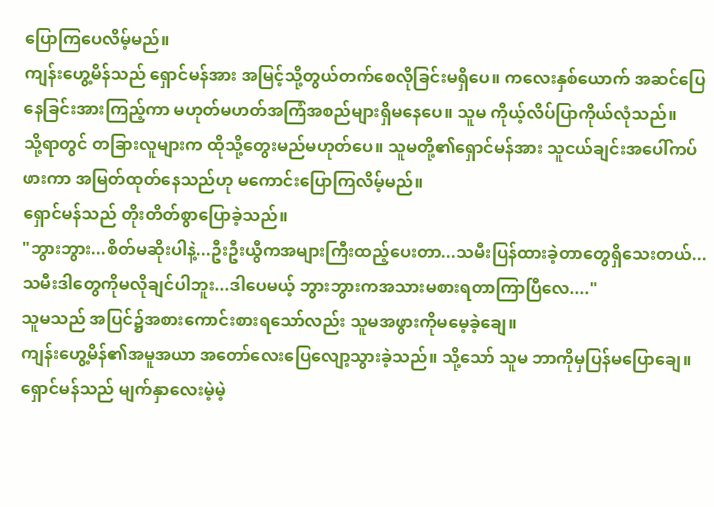ပြောကြပေလိမ့်မည်။
ကျန်းဟွေ့မိန်သည် ရှောင်မန်အား အမြင့်သို့တွယ်တက်စေလိုခြင်းမရှိပေ။ ကလေးနှစ်ယောက် အဆင်ပြေနေခြင်းအားကြည့်ကာ မဟုတ်မဟတ်အကြံအစည်များရှိမနေပေ။ သူမ ကိုယ့်လိပ်ပြာကိုယ်လုံသည်။
သို့ရာတွင် တခြားလူများက ထိုသို့တွေးမည်မဟုတ်ပေ။ သူမတို့၏ရှောင်မန်အား သူငယ်ချင်းအပေါ်ကပ်ဖားကာ အမြတ်ထုတ်နေသည်ဟု မကောင်းပြောကြလိမ့်မည်။
ရှောင်မန်သည် တိုးတိတ်စွာပြောခဲ့သည်။
"ဘွားဘွား...စိတ်မဆိုးပါနဲ့...ဦးဦးယွီကအများကြီးထည့်ပေးတာ...သမီးပြန်ထားခဲ့တာတွေရှိသေးတယ်...သမီးဒါတွေကိုမလိုချင်ပါဘူး...ဒါပေမယ့် ဘွားဘွားကအသားမစားရတာကြာပြီလေ...."
သူမသည် အပြင်၌အစားကောင်းစားရသော်လည်း သူမအဖွားကိုမမေ့ခဲ့ချေ။
ကျန်းဟွေ့မိန်၏အမူအယာ အတော်လေးပြေလျော့သွားခဲ့သည်။ သို့သော် သူမ ဘာကိုမှပြန်မပြောချေ။
ရှောင်မန်သည် မျက်နှာလေးမဲ့မဲ့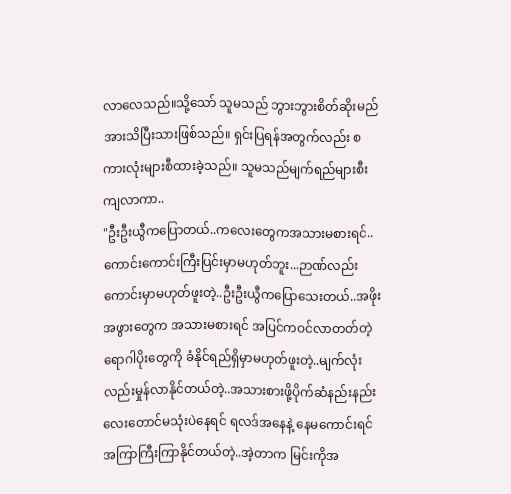လာလေသည်။သို့သော် သူမသည် ဘွားဘွားစိတ်ဆိုးမည်အားသိပြီးသားဖြစ်သည်။ ရှင်းပြရန်အတွက်လည်း စကားလုံးများစီထားခဲ့သည်။ သူမသည်မျက်ရည်များစီးကျလာကာ..
"ဦးဦးယွီကပြောတယ်..ကလေးတွေကအသားမစားရင်..ကောင်းကောင်းကြီးပြင်းမှာမဟုတ်ဘူး...ဉာဏ်လည်းကောင်းမှာမဟုတ်ဖူးတဲ့..ဦးဦးယွီကပြောသေးတယ်..အဖိုးအဖွားတွေက အသားမစားရင် အပြင်ကဝင်လာတတ်တဲ့ရောဂါပိုးတွေကို ခံနိုင်ရည်ရှိမှာမဟုတ်ဖူးတဲ့..မျက်လုံးလည်းမှုန်လာနိုင်တယ်တဲ့..အသားစားဖို့ပိုက်ဆံနည်းနည်းလေးတောင်မသုံးပဲနေရင် ရလဒ်အနေနဲ့ နေမကောင်းရင်အကြာကြီးကြာနိုင်တယ်တဲ့..အဲ့တာက မြင်းကိုအ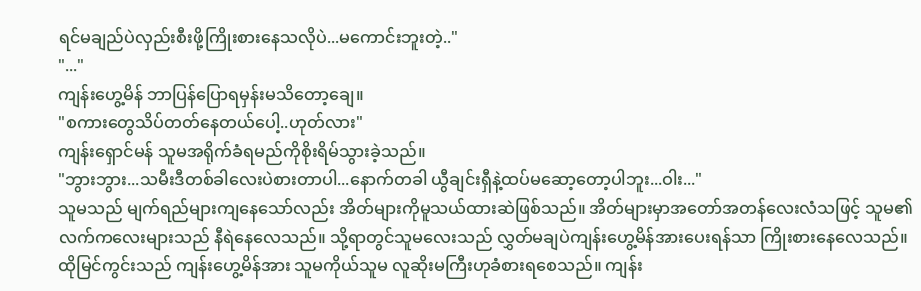ရင်မချည်ပဲလှည်းစီးဖို့ကြိုးစားနေသလိုပဲ...မကောင်းဘူးတဲ့.."
"..."
ကျန်းဟွေ့မိန် ဘာပြန်ပြောရမှန်းမသိတော့ချေ။
"စကားတွေသိပ်တတ်နေတယ်ပေါ့..ဟုတ်လား"
ကျန်းရှောင်မန် သူမအရိုက်ခံရမည်ကိုစိုးရိမ်သွားခဲ့သည်။
"ဘွားဘွား...သမီးဒီတစ်ခါလေးပဲစားတာပါ...နောက်တခါ ယွီချင်းရှီနဲ့ထပ်မဆော့တော့ပါဘူး...ဝါး..."
သူမသည် မျက်ရည်များကျနေသော်လည်း အိတ်များကိုမူသယ်ထားဆဲဖြစ်သည်။ အိတ်များမှာအတော်အတန်လေးလံသဖြင့် သူမ၏လက်ကလေးများသည် နီရဲနေလေသည်။ သို့ရာတွင်သူမလေးသည် လွှတ်မချပဲကျန်းဟွေ့မိန်အားပေးရန်သာ ကြိုးစားနေလေသည်။
ထိုမြင်ကွင်းသည် ကျန်းဟွေ့မိန်အား သူမကိုယ်သူမ လူဆိုးမကြီးဟုခံစားရစေသည်။ ကျန်း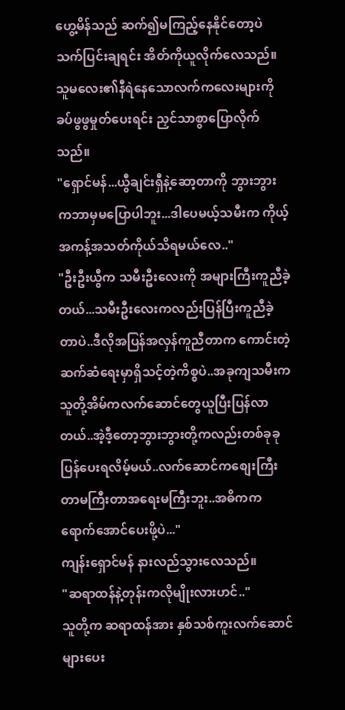ဟွေ့မိန်သည် ဆက်၍မကြည့်နေနိုင်တော့ပဲ သက်ပြင်းချရင်း အိတ်ကိုယူလိုက်လေသည်။
သူမလေး၏နီရဲနေသောလက်ကလေးများကို ခပ်ဖွဖွမှုတ်ပေးရင်း ညှင်သာစွာပြောလိုက်သည်။
"ရှောင်မန်...ယွီချင်းရှီနဲ့ဆော့တာကို ဘွားဘွားကဘာမှမပြောပါဘူး...ဒါပေမယ့်သမီးက ကိုယ့်အကန့်အသတ်ကိုယ်သိရမယ်လေ.."
"ဦးဦးယွီက သမီးဦးလေးကို အများကြီးကူညီခဲ့တယ်...သမီးဦးလေးကလည်းပြန်ပြီးကူညီခဲ့တာပဲ..ဒီလိုအပြန်အလှန်ကူညီတာက ကောင်းတဲ့ဆက်ဆံရေးမှာရှိသင့်တဲ့ကိစ္စပဲ..အခုကျသမီးကသူတို့အိမ်ကလက်ဆောင်တွေယူပြီးပြန်လာတယ်..အဲ့ဒီ့တော့ဘွားဘွားတို့ကလည်းတစ်ခုခုပြန်ပေးရလိမ့်မယ်..လက်ဆောင်ကစျေးကြီးတာမကြီးတာအရေးမကြီးဘူး..အဓိကကရောက်အောင်ပေးဖို့ပဲ..."
ကျန်းရှောင်မန် နားလည်သွားလေသည်။
"ဆရာထန်နဲ့တုန်းကလိုမျိုးလားဟင်.."
သူတို့က ဆရာထန်အား နှစ်သစ်ကူးလက်ဆောင်များပေး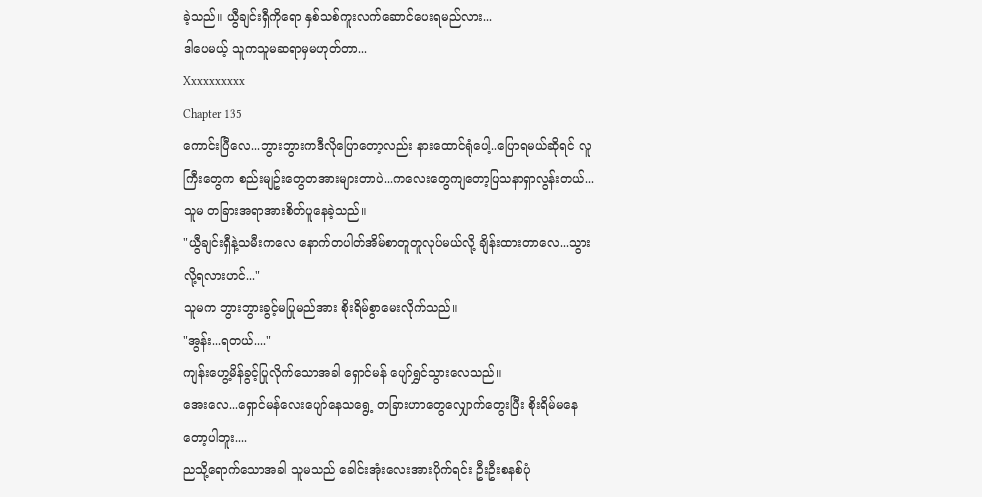ခဲ့သည်။ ယွီချင်းရှီကိုရော နှစ်သစ်ကူးလက်ဆောင်ပေးရမည်လား...
ဒါပေမယ့် သူကသူမဆရာမှမဟုတ်တာ...
Xxxxxxxxxx
Chapter 135
ကောင်းပြီလေ...ဘွားဘွားကဒီလိုပြောတော့လည်း နားထောင်ရုံပေါ့..ပြောရမယ်ဆိုရင် လူကြီးတွေက စည်းမျဥ်းတွေတအားများတာပဲ...ကလေးတွေကျတော့ပြသနာရှာလွန်းတယ်...
သူမ တခြားအရာအားစိတ်ပူနေခဲ့သည်။
"ယွီချင်းရှီနဲ့သမီးကလေ နောက်တပါတ်အိမ်စာတူတူလုပ်မယ်လို့ ချိန်းထားတာလေ...သွားလို့ရလားဟင်..."
သူမက ဘွားဘွားခွင့်မပြုမည်အား စိုးရိမ်စွာမေးလိုက်သည်။
"အွန်း...ရတယ်...."
ကျန်းဟွေ့မိန်ခွင့်ပြုလိုက်သောအခါ ရှောင်မန် ပျော်ရွှင်သွားလေသည်။
အေးလေ...ရှောင်မန်လေးပျော်နေသရွေ့ တခြားဟာတွေလျှောက်တွေးပြီး စိုးရိမ်မနေတော့ပါဘူး....
ညသို့ရောက်သောအခါ သူမသည် ခေါင်းအုံးလေးအားပိုက်ရင်း ဦးဦးစနစ်ပုံ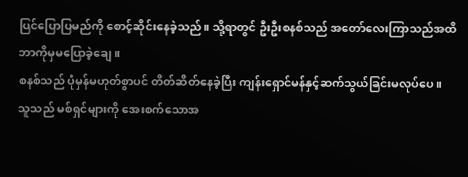ပြင်ပြောပြမည်ကို စောင့်ဆိုင်းနေခဲ့သည်။ သို့ရာတွင် ဦးဦးစနစ်သည် အတော်လေးကြာသည်အထိ ဘာကိုမှမပြောခဲ့ချေ။
စနစ်သည် ပုံမှန်မဟုတ်စွာပင် တိတ်ဆိတ်နေခဲ့ပြီး ကျန်းရှောင်မန်နှင့်ဆက်သွယ်ခြင်းမလုပ်ပေ။
သူသည် မစ်ရှင်များကို အေးစက်သောအ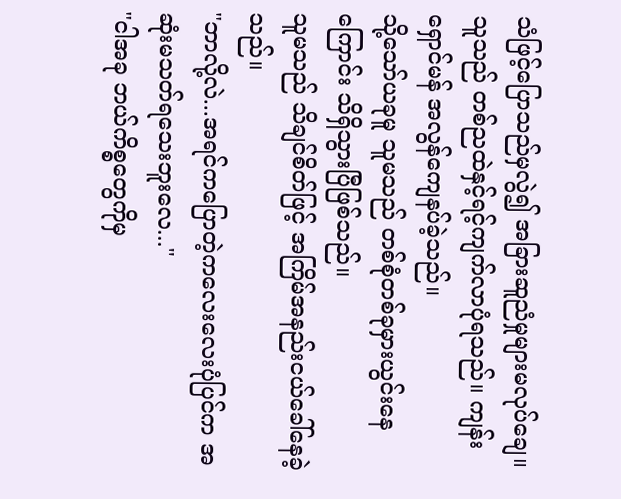သံဖြင့်ပြောသည်မှလွဲ၍ အခြားဆူညံမှုများမလုပ်ချေ။ သူသည် တစ်ညထဲနှင့်ရင့်ကျက်လာပုံရသည်။ ကျန်းရှောင်မန် အလွန်ကျေနပ်ခဲ့သည်။
သို့သော်ယခုမူ သူမသည် တစ်စုံတစ်ခုမှားယွင်းနေကြောင်း သိရှိသွားပြီဖြစ်သည်။
သူမသည် သိချင်စိတ်ဖြင့် အကြိမ်အနည်းငယ်ခေါ်နေခဲ့သည်။
"ဘာလို့လဲ...အရင်ကပြောတဲ့ကလေးလေးပုံပြင်က အဆုံးမသတ်ရသေးဘူးလေ..."
"ငါအခု ဘယ်ကိစ္စတွေကိုမှ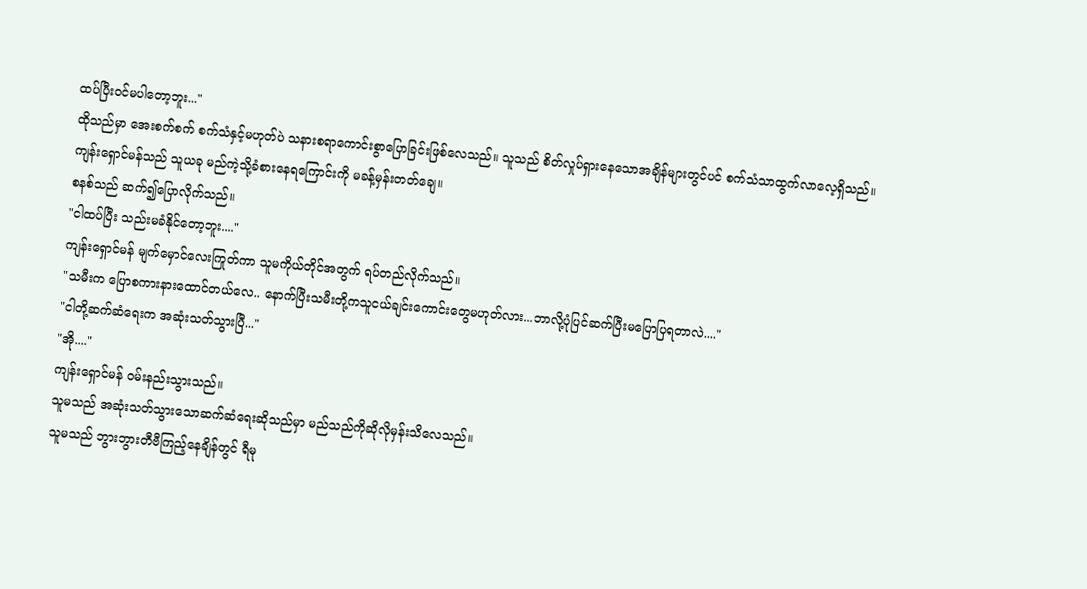ထပ်ပြီးဝင်မပါတော့ဘူး..."
ထိုသည်မှာ အေးစက်စက် စက်သံနှင့်မဟုတ်ပဲ သနားစရာကောင်းစွာပြောခြင်းဖြစ်လေသည်။ သူသည် စိတ်လှုပ်ရှားနေသောအချိန်များတွင်ပင် စက်သံသာထွက်လာလေ့ရှိသည်။ ကျန်းရှောင်မန်သည် သူယခု မည်ကဲ့သို့ခံစားနေရကြောင်းကို မခန့်မှန်းတတ်ချေ။
စနစ်သည် ဆက်၍ပြောလိုက်သည်။
"ငါထပ်ပြီး သည်းမခံနိုင်တော့ဘူး...."
ကျန်းရှောင်မန် မျက်မှောင်လေးကြုတ်ကာ သူမကိုယ်တိုင်အတွက် ရပ်တည်လိုက်သည်။
"သမီးက ပြောစကားနားထောင်တယ်လေ.. နောက်ပြီးသမီးတို့ကသူငယ်ချင်းကောင်းတွေမဟုတ်လား...ဘာလို့ပုံပြင်ဆက်ပြီးမပြောပြရတာလဲ...."
"ငါတို့ဆက်ဆံရေးက အဆုံးသတ်သွားပြီ..."
"အို...."
ကျန်းရှောင်မန် ဝမ်းနည်းသွားသည်။
သူမသည် အဆုံးသတ်သွားသောဆက်ဆံရေးဆိုသည်မှာ မည်သည်ကိုဆိုလိုမှန်းသိလေသည်။
သူမသည် ဘွားဘွားတီဗီကြည့်နေချိန်တွင် ရီမု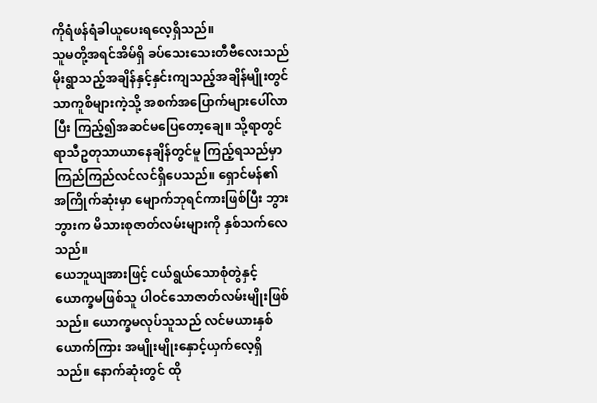ကိုရံဖန်ရံခါယူပေးရလေ့ရှိသည်။
သူမတို့အရင်အိမ်ရှိ ခပ်သေးသေးတီဗီလေးသည် မိုးရွာသည့်အချိန်နှင့်နှင်းကျသည့်အချိန်မျိုးတွင် သာကူစိများကဲ့သို့ အစက်အပြောက်များပေါ်လာပြီး ကြည့်၍အဆင်မပြေတော့ချေ။ သို့ရာတွင် ရာသီဥတုသာယာနေချိန်တွင်မူ ကြည့်ရသည်မှာ ကြည်ကြည်လင်လင်ရှိပေသည်။ ရှောင်မန်၏ အကြိုက်ဆုံးမှာ မျောက်ဘုရင်ကားဖြစ်ပြီး ဘွားဘွားက မိသားစုဇာတ်လမ်းများကို နှစ်သက်လေသည်။
ယေဘူယျအားဖြင့် ငယ်ရွယ်သောစုံတွဲနှင့် ယောက္ခမဖြစ်သူ ပါဝင်သောဇာတ်လမ်းမျိုးဖြစ်သည်။ ယောက္ခမလုပ်သူသည် လင်မယားနှစ်ယောက်ကြား အမျိုးမျိုးနှောင့်ယှက်လေ့ရှိသည်။ နောက်ဆုံးတွင် ထို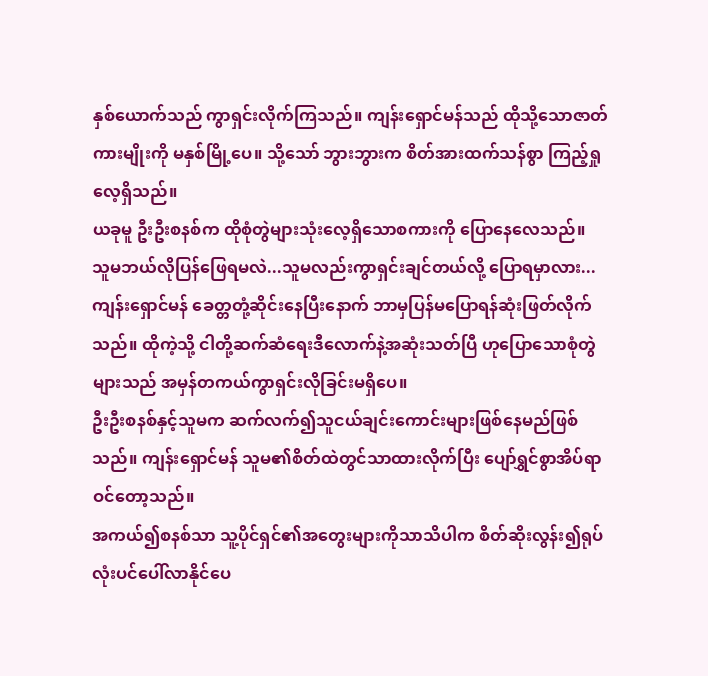နှစ်ယောက်သည် ကွာရှင်းလိုက်ကြသည်။ ကျန်းရှောင်မန်သည် ထိုသို့သောဇာတ်ကားမျိုးကို မနှစ်မြို့ပေ။ သို့သော် ဘွားဘွားက စိတ်အားထက်သန်စွာ ကြည့်ရှုလေ့ရှိသည်။
ယခုမူ ဦးဦးစနစ်က ထိုစုံတွဲများသုံးလေ့ရှိသောစကားကို ပြောနေလေသည်။
သူမဘယ်လိုပြန်ဖြေရမလဲ...သူမလည်းကွာရှင်းချင်တယ်လို့ ပြောရမှာလား...
ကျန်းရှောင်မန် ခေတ္တတုံ့ဆိုင်းနေပြီးနောက် ဘာမှပြန်မပြောရန်ဆုံးဖြတ်လိုက်သည်။ ထိုကဲ့သို့ ငါတို့ဆက်ဆံရေးဒီလောက်နဲ့အဆုံးသတ်ပြီ ဟုပြောသောစုံတွဲများသည် အမှန်တကယ်ကွာရှင်းလိုခြင်းမရှိပေ။
ဦးဦးစနစ်နှင့်သူမက ဆက်လက်၍သူငယ်ချင်းကောင်းများဖြစ်နေမည်ဖြစ်သည်။ ကျန်းရှောင်မန် သူမ၏စိတ်ထဲတွင်သာထားလိုက်ပြီး ပျော်ရွှင်စွာအိပ်ရာဝင်တော့သည်။
အကယ်၍စနစ်သာ သူ့ပိုင်ရှင်၏အတွေးများကိုသာသိပါက စိတ်ဆိုးလွန်း၍ရုပ်လုံးပင်ပေါ်လာနိုင်ပေ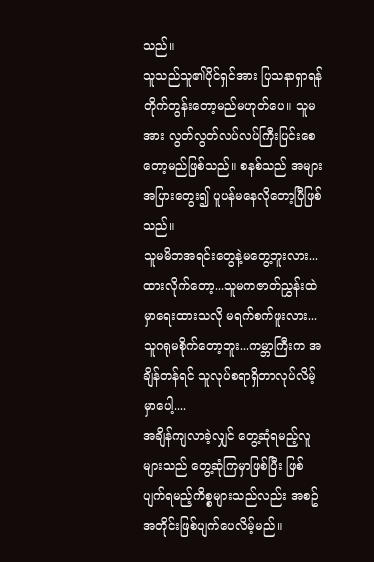သည်။
သူသည်သူ၏ပိုင်ရှင်အား ပြသနာရှာရန် တိုက်တွန်းတော့မည်မဟုတ်ပေ။ သူမအား လွတ်လွတ်လပ်လပ်ကြီးပြင်းစေတော့မည်ဖြစ်သည်။ စနစ်သည် အများအပြားတွေး၍ ပူပန်မနေလိုတော့ပြီဖြစ်သည်။
သူမမိဘအရင်းတွေနဲ့မတွေ့ဘူးလား...ထားလိုက်တော့...သူမကဇာတ်ညွှန်းထဲမှာရေးထားသလို မရက်စက်ဖူးလား...သူဂရုမစိုက်တော့ဘူး...ကမ္ဘာကြီးက အချိန်တန်ရင် သူလုပ်စရာရှိတာလုပ်လိမ့်မှာပေါ့....
အချိန်ကျလာခဲ့လျှင် တွေ့ဆုံရမည့်လူများသည် တွေ့ဆုံကြမှာဖြစ်ပြီး ဖြစ်ပျက်ရမည့်ကိစ္စများသည်လည်း အစဥ်အတိုင်းဖြစ်ပျက်ပေလိမ့်မည်။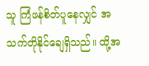သူ ကြံဖန်စိတ်ပူနေလျှင် အသက်တိုနိုင်ချေရှိသည်။ ထို့အ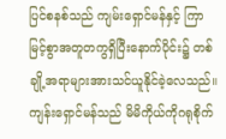ပြင်စနစ်သည် ကျမ်းရှောင်မန်နှင့် ကြာမြင့်စွာအတူတကွရှိပြီးနောက်ပိုင်း၌ တစ်ချို့အရာများအားသင်ယူနိုင်ခဲ့လေသည်။
ကျန်းရှောင်မန်သည် မိမိကိုယ်ကိုဂရုစိုက်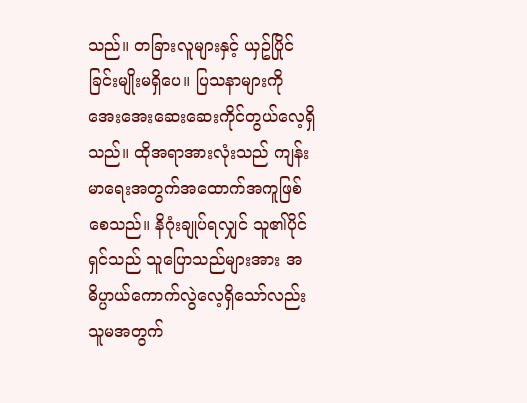သည်။ တခြားလူများနှင့် ယှဥ်ပြိုင်ခြင်းမျိုးမရှိပေ။ ပြသနာများကို အေးအေးဆေးဆေးကိုင်တွယ်လေ့ရှိသည်။ ထိုအရာအားလုံးသည် ကျန်းမာရေးအတွက်အထောက်အကူဖြစ်စေသည်။ နိဂုံးချုပ်ရလျှင် သူ၏ပိုင်ရှင်သည် သူပြောသည်များအား အဓိပ္ပာယ်ကောက်လွဲလေ့ရှိသော်လည်း သူမအတွက်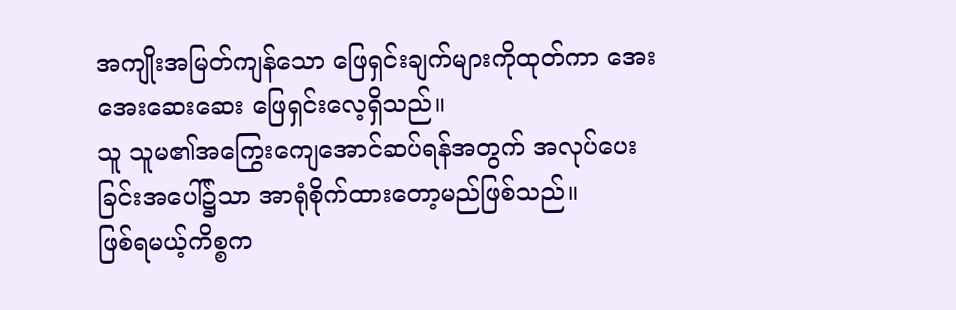အကျိုးအမြတ်ကျန်သော ဖြေရှင်းချက်များကိုထုတ်ကာ အေးအေးဆေးဆေး ဖြေရှင်းလေ့ရှိသည်။
သူ သူမ၏အကြွေးကျေအောင်ဆပ်ရန်အတွက် အလုပ်ပေးခြင်းအပေါ်၌သာ အာရုံစိုက်ထားတော့မည်ဖြစ်သည်။
ဖြစ်ရမယ့်ကိစ္စက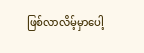ဖြစ်လာလိမ့်မှာပေါ့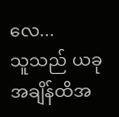လေ...
သူသည် ယခုအချိန်ထိအ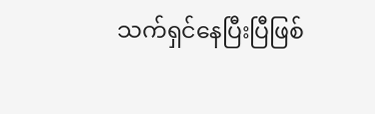သက်ရှင်နေပြီးပြီဖြစ်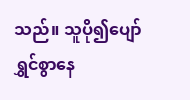သည်။ သူပို၍ပျော်ရွှင်စွာနေ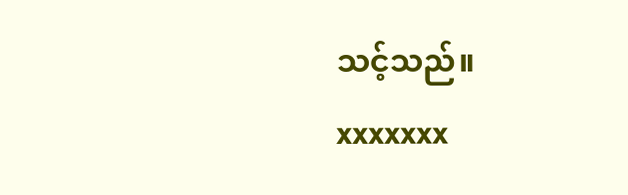သင့်သည်။
xxxxxxx